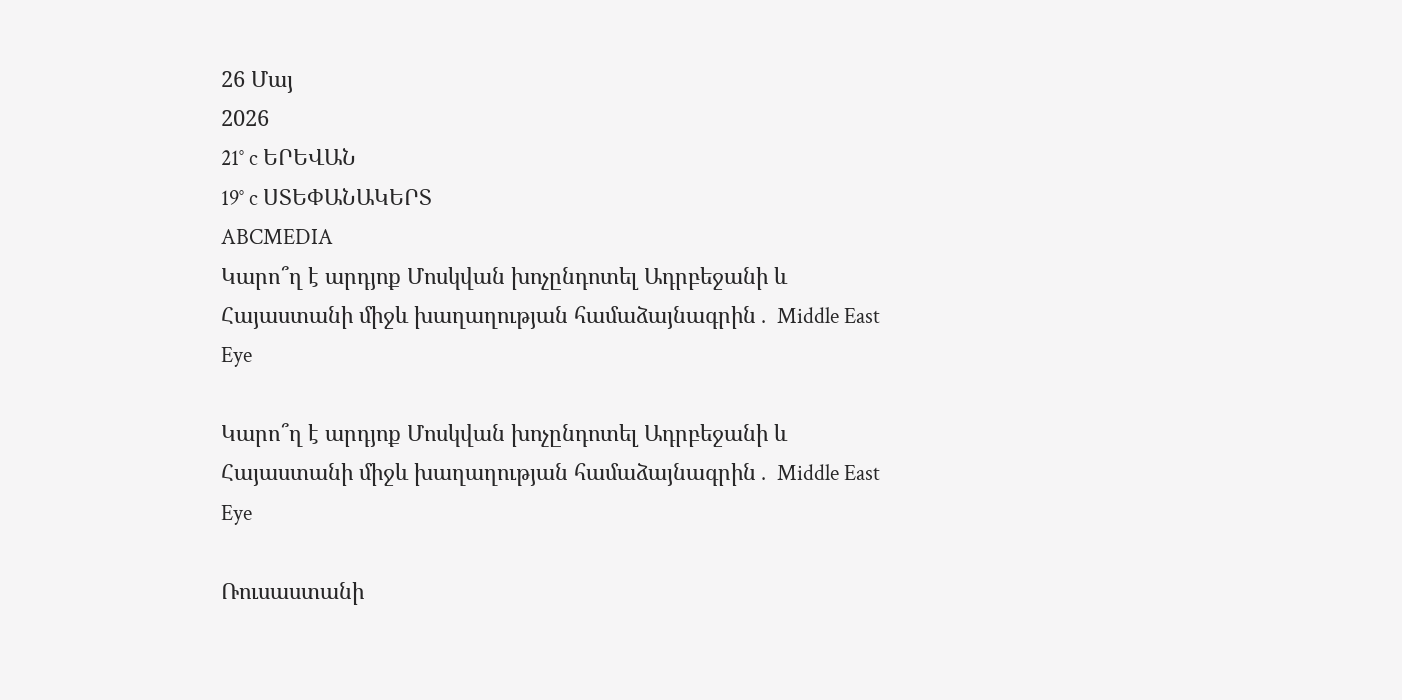26 Մայ
2026
21° c ԵՐԵՎԱՆ
19° c ՍՏԵՓԱՆԱԿԵՐՏ
ABCMEDIA
Կարո՞ղ է արդյոք Մոսկվան խոչընդոտել Ադրբեջանի և Հայաստանի միջև խաղաղության համաձայնագրին․ Middle East Eye

Կարո՞ղ է արդյոք Մոսկվան խոչընդոտել Ադրբեջանի և Հայաստանի միջև խաղաղության համաձայնագրին․ Middle East Eye

Ռուսաստանի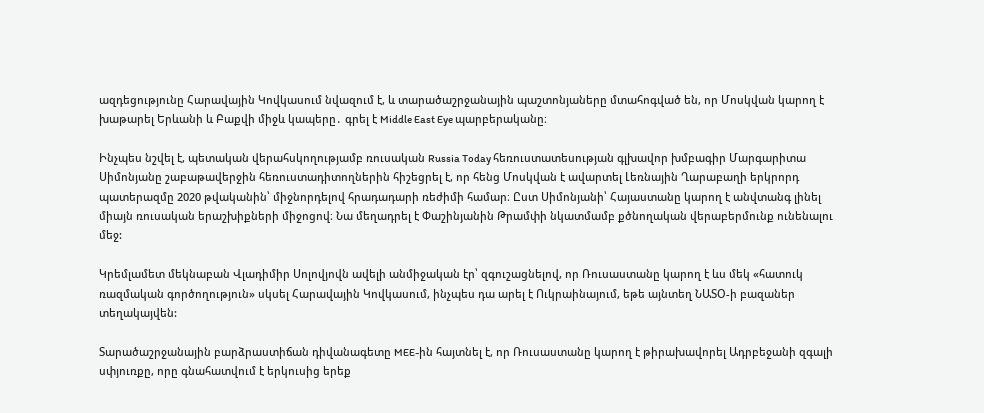ազդեցությունը Հարավային Կովկասում նվազում է, և տարածաշրջանային պաշտոնյաները մտահոգված են, որ Մոսկվան կարող է խաթարել Երևանի և Բաքվի միջև կապերը․ գրել է Middle East Eye պարբերականը։

Ինչպես նշվել է, պետական վերահսկողությամբ ռուսական Russia Today հեռուստատեսության գլխավոր խմբագիր Մարգարիտա Սիմոնյանը շաբաթավերջին հեռուստադիտողներին հիշեցրել է, որ հենց Մոսկվան է ավարտել Լեռնային Ղարաբաղի երկրորդ պատերազմը 2020 թվականին՝ միջնորդելով հրադադարի ռեժիմի համար։ Ըստ Սիմոնյանի՝ Հայաստանը կարող է անվտանգ լինել միայն ռուսական երաշխիքների միջոցով։ Նա մեղադրել է Փաշինյանին Թրամփի նկատմամբ քծնողական վերաբերմունք ունենալու մեջ:

Կրեմլամետ մեկնաբան Վլադիմիր Սոլովյովն ավելի անմիջական էր՝ զգուշացնելով, որ Ռուսաստանը կարող է ևս մեկ «հատուկ ռազմական գործողություն» սկսել Հարավային Կովկասում, ինչպես դա արել է Ուկրաինայում, եթե այնտեղ ՆԱՏՕ-ի բազաներ տեղակայվեն:

Տարածաշրջանային բարձրաստիճան դիվանագետը MEE-ին հայտնել է, որ Ռուսաստանը կարող է թիրախավորել Ադրբեջանի զգալի սփյուռքը, որը գնահատվում է երկուսից երեք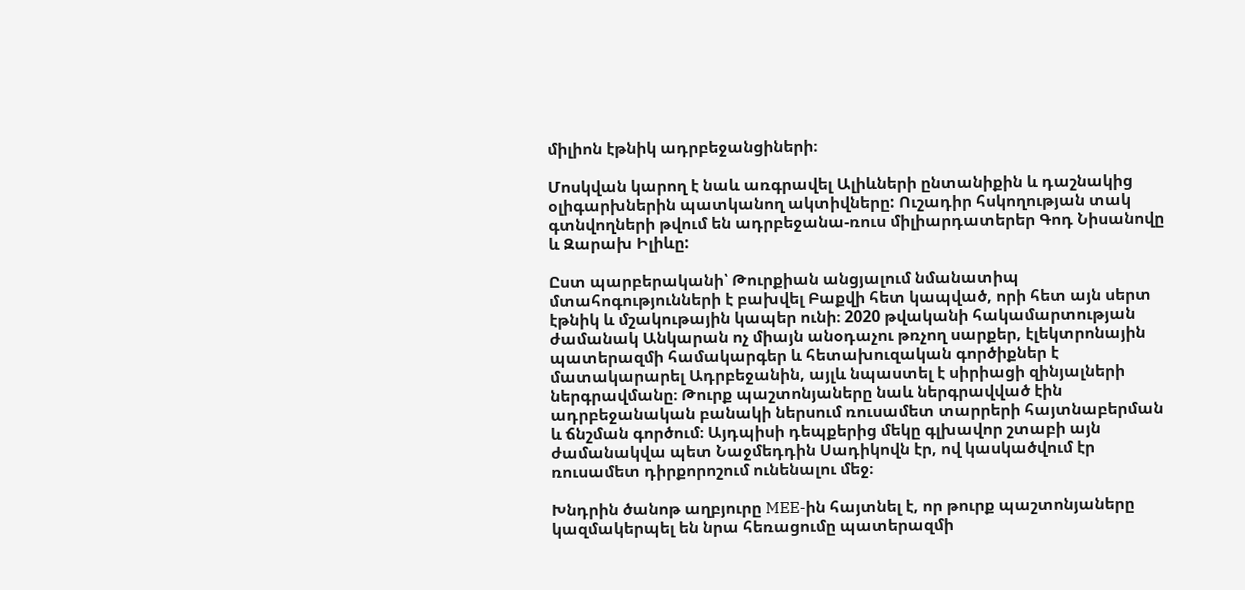միլիոն էթնիկ ադրբեջանցիների։

Մոսկվան կարող է նաև առգրավել Ալիևների ընտանիքին և դաշնակից օլիգարխներին պատկանող ակտիվները: Ուշադիր հսկողության տակ գտնվողների թվում են ադրբեջանա-ռուս միլիարդատերեր Գոդ Նիսանովը և Զարախ Իլիևը:

Ըստ պարբերականի՝ Թուրքիան անցյալում նմանատիպ մտահոգությունների է բախվել Բաքվի հետ կապված, որի հետ այն սերտ էթնիկ և մշակութային կապեր ունի։ 2020 թվականի հակամարտության ժամանակ Անկարան ոչ միայն անօդաչու թռչող սարքեր, էլեկտրոնային պատերազմի համակարգեր և հետախուզական գործիքներ է մատակարարել Ադրբեջանին, այլև նպաստել է սիրիացի զինյալների ներգրավմանը։ Թուրք պաշտոնյաները նաև ներգրավված էին ադրբեջանական բանակի ներսում ռուսամետ տարրերի հայտնաբերման և ճնշման գործում։ Այդպիսի դեպքերից մեկը գլխավոր շտաբի այն ժամանակվա պետ Նաջմեդդին Սադիկովն էր, ով կասկածվում էր ռուսամետ դիրքորոշում ունենալու մեջ։

Խնդրին ծանոթ աղբյուրը MEE-ին հայտնել է, որ թուրք պաշտոնյաները կազմակերպել են նրա հեռացումը պատերազմի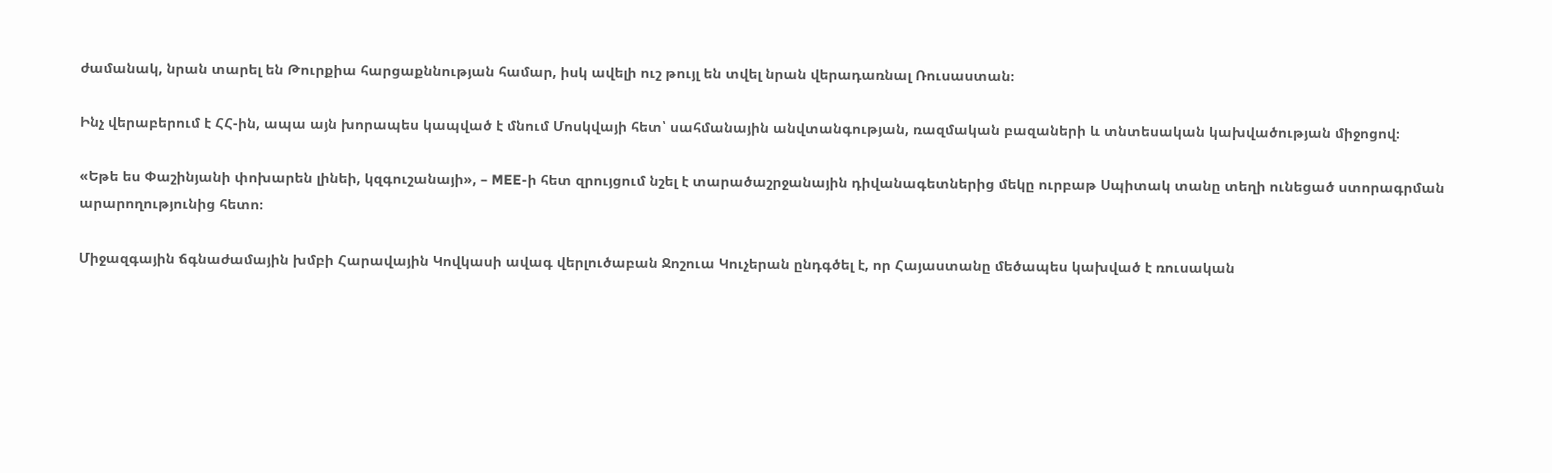ժամանակ, նրան տարել են Թուրքիա հարցաքննության համար, իսկ ավելի ուշ թույլ են տվել նրան վերադառնալ Ռուսաստան։

Ինչ վերաբերում է ՀՀ-ին, ապա այն խորապես կապված է մնում Մոսկվայի հետ՝ սահմանային անվտանգության, ռազմական բազաների և տնտեսական կախվածության միջոցով։

«Եթե ես Փաշինյանի փոխարեն լինեի, կզգուշանայի», – MEE-ի հետ զրույցում նշել է տարածաշրջանային դիվանագետներից մեկը ուրբաթ Սպիտակ տանը տեղի ունեցած ստորագրման արարողությունից հետո։

Միջազգային ճգնաժամային խմբի Հարավային Կովկասի ավագ վերլուծաբան Ջոշուա Կուչերան ընդգծել է, որ Հայաստանը մեծապես կախված է ռուսական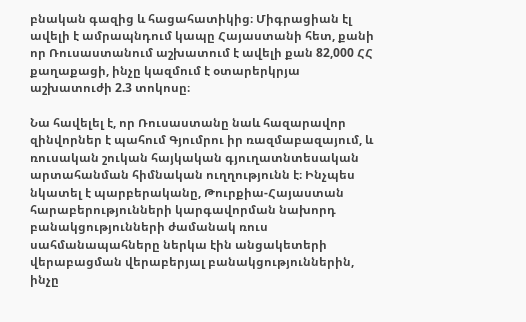բնական գազից և հացահատիկից։ Միգրացիան էլ ավելի է ամրապնդում կապը Հայաստանի հետ, քանի որ Ռուսաստանում աշխատում է ավելի քան 82,000 ՀՀ քաղաքացի, ինչը կազմում է օտարերկրյա աշխատուժի 2.3 տոկոսը։

Նա հավելել է, որ Ռուսաստանը նաև հազարավոր զինվորներ է պահում Գյումրու իր ռազմաբազայում, և ռուսական շուկան հայկական գյուղատնտեսական արտահանման հիմնական ուղղությունն է։ Ինչպես նկատել է պարբերականը, Թուրքիա-Հայաստան հարաբերությունների կարգավորման նախորդ բանակցությունների ժամանակ ռուս սահմանապահները ներկա էին անցակետերի վերաբացման վերաբերյալ բանակցություններին, ինչը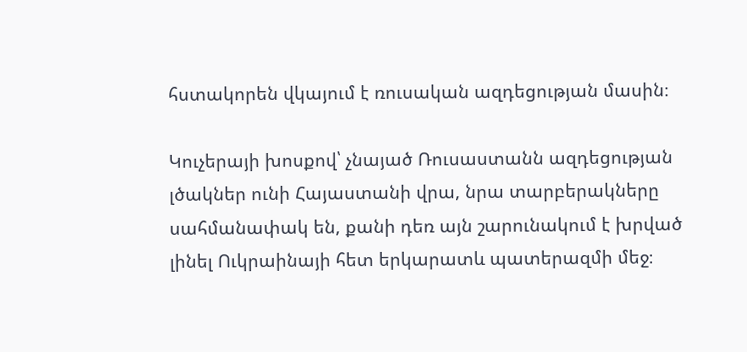հստակորեն վկայում է ռուսական ազդեցության մասին։

Կուչերայի խոսքով՝ չնայած Ռուսաստանն ազդեցության լծակներ ունի Հայաստանի վրա, նրա տարբերակները սահմանափակ են, քանի դեռ այն շարունակում է խրված լինել Ուկրաինայի հետ երկարատև պատերազմի մեջ։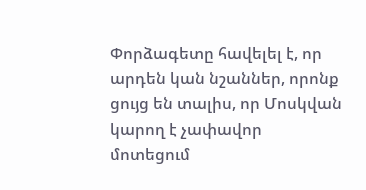Փորձագետը հավելել է, որ արդեն կան նշաններ, որոնք ցույց են տալիս, որ Մոսկվան կարող է չափավոր մոտեցում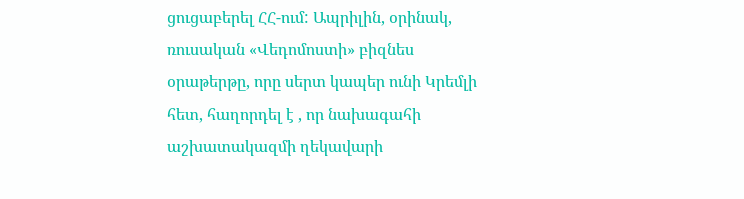ցուցաբերել ՀՀ-ում: Ապրիլին, օրինակ, ռուսական «Վեդոմոստի» բիզնես օրաթերթը, որը սերտ կապեր ունի Կրեմլի հետ, հաղորդել է , որ նախագահի աշխատակազմի ղեկավարի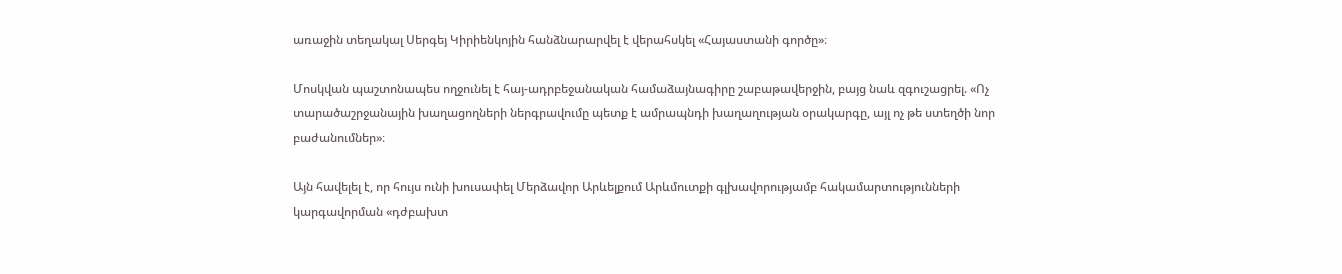առաջին տեղակալ Սերգեյ Կիրիենկոյին հանձնարարվել է վերահսկել «Հայաստանի գործը»։

Մոսկվան պաշտոնապես ողջունել է հայ-ադրբեջանական համաձայնագիրը շաբաթավերջին, բայց նաև զգուշացրել. «Ոչ տարածաշրջանային խաղացողների ներգրավումը պետք է ամրապնդի խաղաղության օրակարգը, այլ ոչ թե ստեղծի նոր բաժանումներ»։

Այն հավելել է, որ հույս ունի խուսափել Մերձավոր Արևելքում Արևմուտքի գլխավորությամբ հակամարտությունների կարգավորման «դժբախտ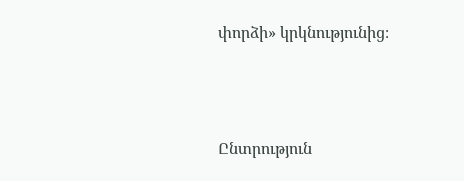փորձի» կրկնությունից։



Ընտրություն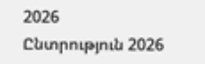2026   Ընտրություն 2026